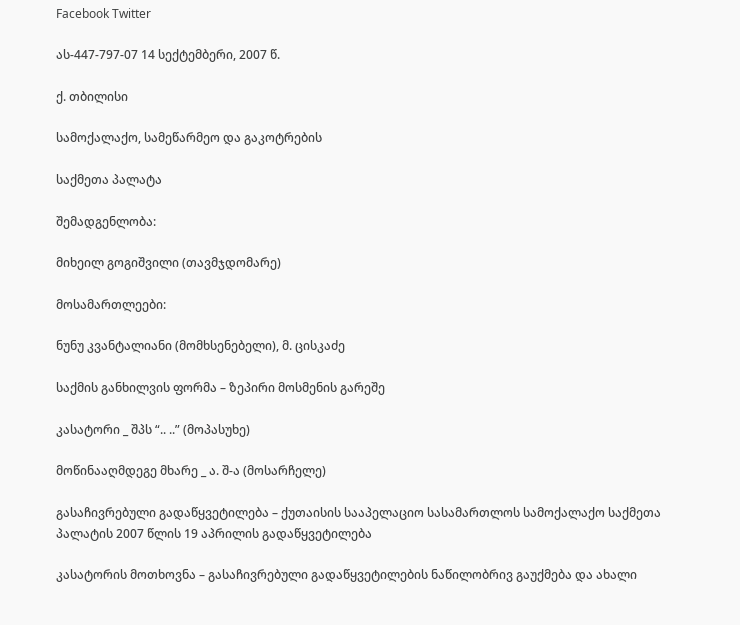Facebook Twitter

ას-447-797-07 14 სექტემბერი, 2007 წ.

ქ. თბილისი

სამოქალაქო, სამეწარმეო და გაკოტრების

საქმეთა პალატა

შემადგენლობა:

მიხეილ გოგიშვილი (თავმჯდომარე)

მოსამართლეები:

ნუნუ კვანტალიანი (მომხსენებელი), მ. ცისკაძე

საქმის განხილვის ფორმა – ზეპირი მოსმენის გარეშე

კასატორი _ შპს “.. ..” (მოპასუხე)

მოწინააღმდეგე მხარე _ ა. შ-ა (მოსარჩელე)

გასაჩივრებული გადაწყვეტილება – ქუთაისის სააპელაციო სასამართლოს სამოქალაქო საქმეთა პალატის 2007 წლის 19 აპრილის გადაწყვეტილება

კასატორის მოთხოვნა – გასაჩივრებული გადაწყვეტილების ნაწილობრივ გაუქმება და ახალი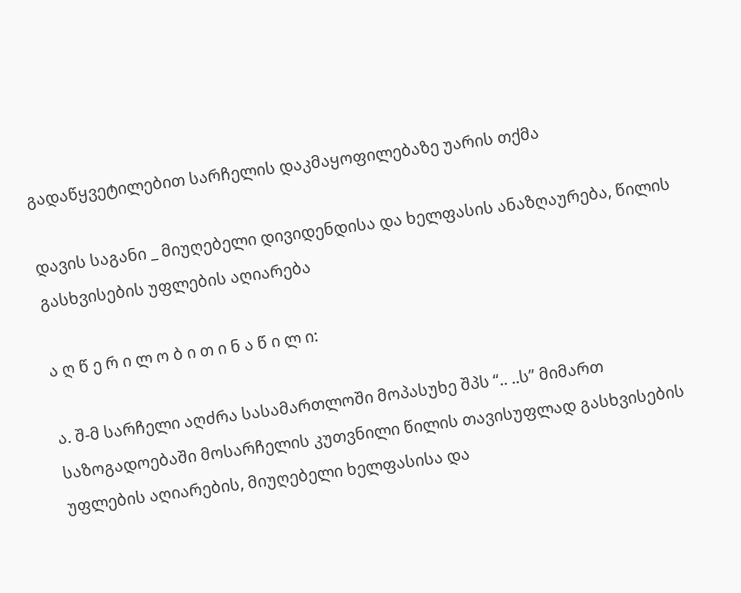გადაწყვეტილებით სარჩელის დაკმაყოფილებაზე უარის თქმა

დავის საგანი _ მიუღებელი დივიდენდისა და ხელფასის ანაზღაურება, წილის გასხვისების უფლების აღიარება

ა ღ წ ე რ ი ლ ო ბ ი თ ი ნ ა წ ი ლ ი:

ა. შ-მ სარჩელი აღძრა სასამართლოში მოპასუხე შპს “.. ..ს” მიმართ საზოგადოებაში მოსარჩელის კუთვნილი წილის თავისუფლად გასხვისების უფლების აღიარების, მიუღებელი ხელფასისა და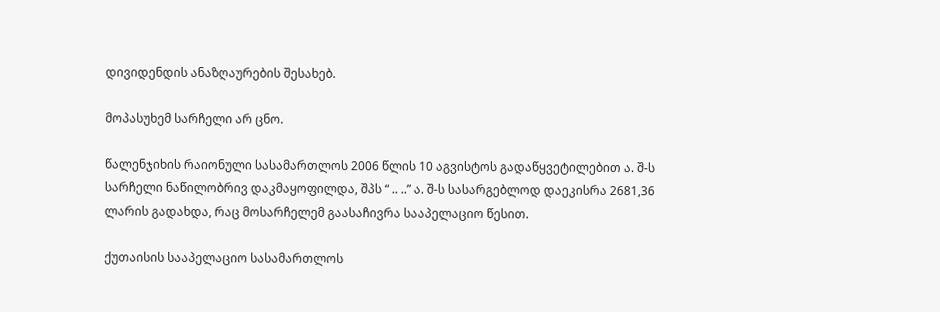დივიდენდის ანაზღაურების შესახებ.

მოპასუხემ სარჩელი არ ცნო.

წალენჯიხის რაიონული სასამართლოს 2006 წლის 10 აგვისტოს გადაწყვეტილებით ა. შ-ს სარჩელი ნაწილობრივ დაკმაყოფილდა, შპს “ .. ..” ა. შ-ს სასარგებლოდ დაეკისრა 2681,36 ლარის გადახდა, რაც მოსარჩელემ გაასაჩივრა სააპელაციო წესით.

ქუთაისის სააპელაციო სასამართლოს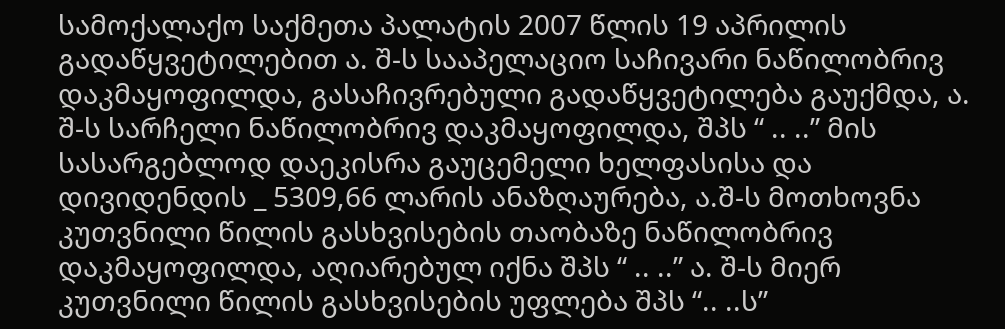სამოქალაქო საქმეთა პალატის 2007 წლის 19 აპრილის გადაწყვეტილებით ა. შ-ს სააპელაციო საჩივარი ნაწილობრივ დაკმაყოფილდა, გასაჩივრებული გადაწყვეტილება გაუქმდა, ა. შ-ს სარჩელი ნაწილობრივ დაკმაყოფილდა, შპს “ .. ..” მის სასარგებლოდ დაეკისრა გაუცემელი ხელფასისა და დივიდენდის _ 5309,66 ლარის ანაზღაურება, ა.შ-ს მოთხოვნა კუთვნილი წილის გასხვისების თაობაზე ნაწილობრივ დაკმაყოფილდა, აღიარებულ იქნა შპს “ .. ..” ა. შ-ს მიერ კუთვნილი წილის გასხვისების უფლება შპს “.. ..ს”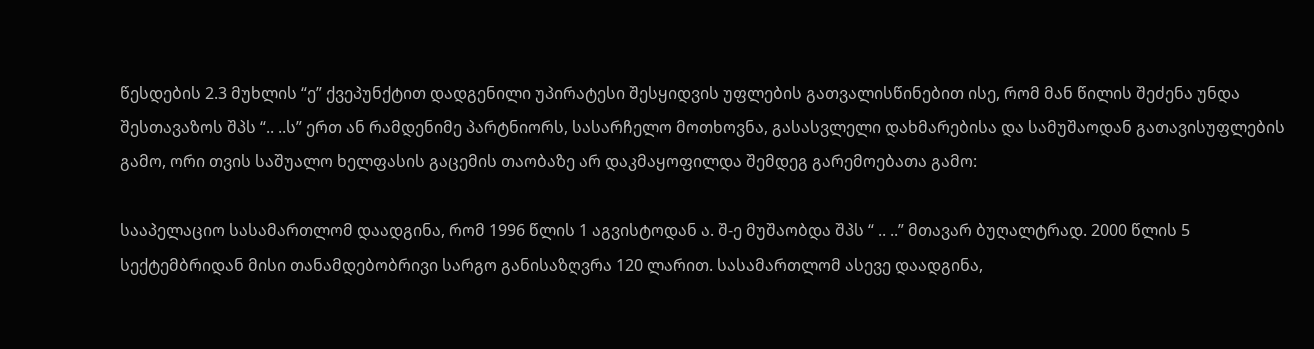წესდების 2.3 მუხლის “ე” ქვეპუნქტით დადგენილი უპირატესი შესყიდვის უფლების გათვალისწინებით ისე, რომ მან წილის შეძენა უნდა შესთავაზოს შპს “.. ..ს” ერთ ან რამდენიმე პარტნიორს, სასარჩელო მოთხოვნა, გასასვლელი დახმარებისა და სამუშაოდან გათავისუფლების გამო, ორი თვის საშუალო ხელფასის გაცემის თაობაზე არ დაკმაყოფილდა შემდეგ გარემოებათა გამო:

სააპელაციო სასამართლომ დაადგინა, რომ 1996 წლის 1 აგვისტოდან ა. შ-ე მუშაობდა შპს “ .. ..” მთავარ ბუღალტრად. 2000 წლის 5 სექტემბრიდან მისი თანამდებობრივი სარგო განისაზღვრა 120 ლარით. სასამართლომ ასევე დაადგინა,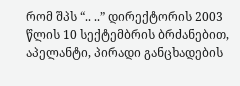რომ შპს “.. ..” დირექტორის 2003 წლის 10 სექტემბრის ბრძანებით, აპელანტი, პირადი განცხადების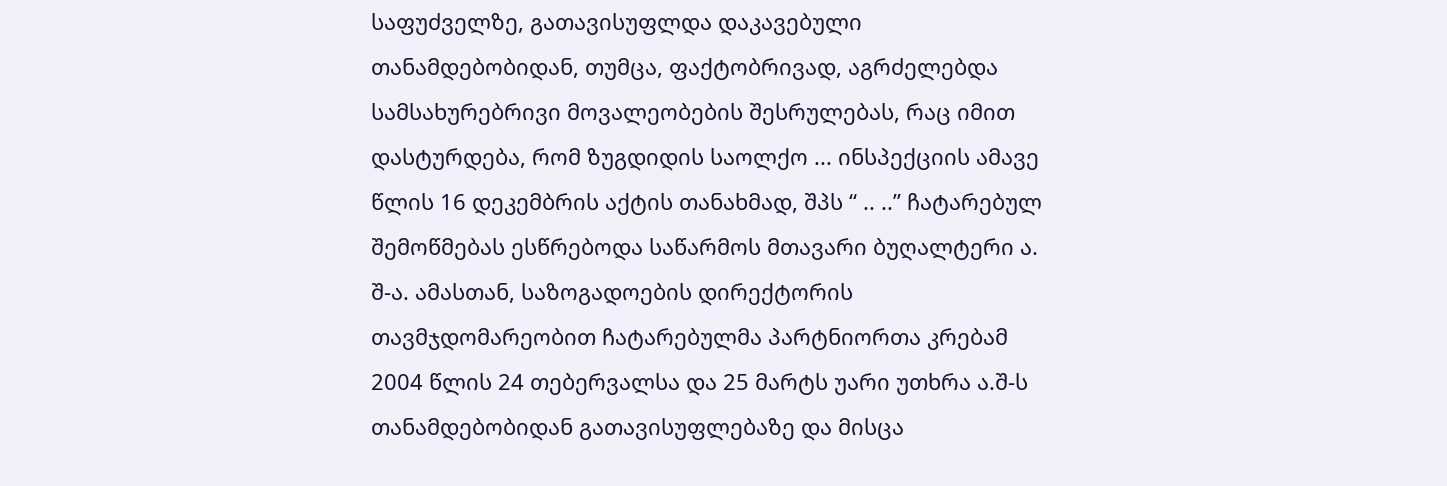საფუძველზე, გათავისუფლდა დაკავებული თანამდებობიდან, თუმცა, ფაქტობრივად, აგრძელებდა სამსახურებრივი მოვალეობების შესრულებას, რაც იმით დასტურდება, რომ ზუგდიდის საოლქო ... ინსპექციის ამავე წლის 16 დეკემბრის აქტის თანახმად, შპს “ .. ..” ჩატარებულ შემოწმებას ესწრებოდა საწარმოს მთავარი ბუღალტერი ა. შ-ა. ამასთან, საზოგადოების დირექტორის თავმჯდომარეობით ჩატარებულმა პარტნიორთა კრებამ 2004 წლის 24 თებერვალსა და 25 მარტს უარი უთხრა ა.შ-ს თანამდებობიდან გათავისუფლებაზე და მისცა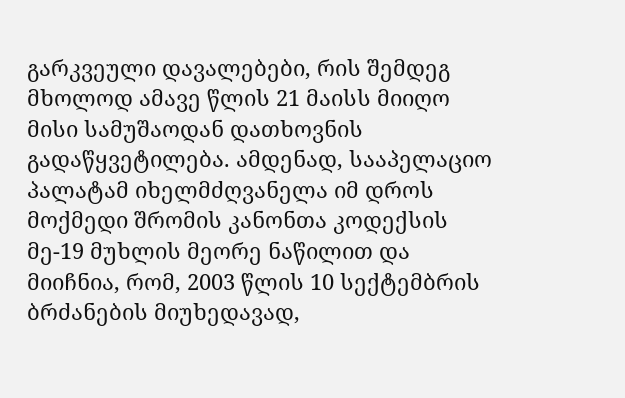გარკვეული დავალებები, რის შემდეგ მხოლოდ ამავე წლის 21 მაისს მიიღო მისი სამუშაოდან დათხოვნის გადაწყვეტილება. ამდენად, სააპელაციო პალატამ იხელმძღვანელა იმ დროს მოქმედი შრომის კანონთა კოდექსის მე-19 მუხლის მეორე ნაწილით და მიიჩნია, რომ, 2003 წლის 10 სექტემბრის ბრძანების მიუხედავად,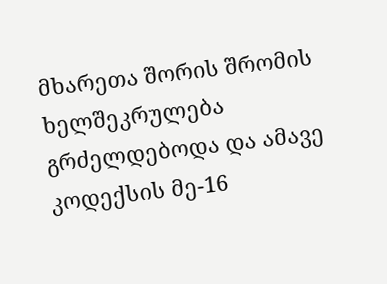მხარეთა შორის შრომის ხელშეკრულება გრძელდებოდა და ამავე კოდექსის მე-16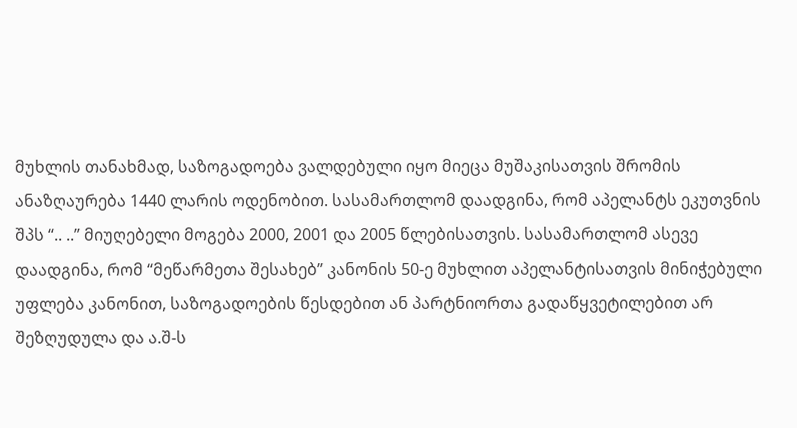მუხლის თანახმად, საზოგადოება ვალდებული იყო მიეცა მუშაკისათვის შრომის ანაზღაურება 1440 ლარის ოდენობით. სასამართლომ დაადგინა, რომ აპელანტს ეკუთვნის შპს “.. ..” მიუღებელი მოგება 2000, 2001 და 2005 წლებისათვის. სასამართლომ ასევე დაადგინა, რომ “მეწარმეთა შესახებ” კანონის 50-ე მუხლით აპელანტისათვის მინიჭებული უფლება კანონით, საზოგადოების წესდებით ან პარტნიორთა გადაწყვეტილებით არ შეზღუდულა და ა.შ-ს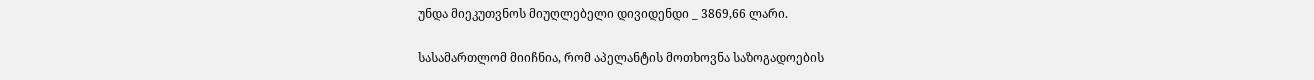უნდა მიეკუთვნოს მიუღლებელი დივიდენდი _ 3869,66 ლარი.

სასამართლომ მიიჩნია, რომ აპელანტის მოთხოვნა საზოგადოების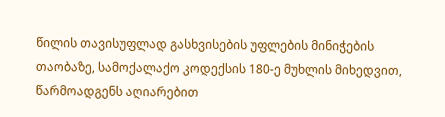წილის თავისუფლად გასხვისების უფლების მინიჭების თაობაზე, სამოქალაქო კოდექსის 180-ე მუხლის მიხედვით, წარმოადგენს აღიარებით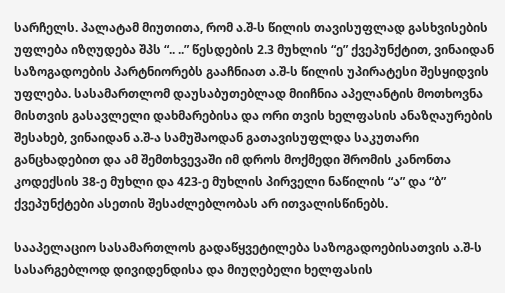სარჩელს. პალატამ მიუთითა, რომ ა.შ-ს წილის თავისუფლად გასხვისების უფლება იზღუდება შპს “.. ..” წესდების 2.3 მუხლის “ე” ქვეპუნქტით, ვინაიდან საზოგადოების პარტნიორებს გააჩნიათ ა.შ-ს წილის უპირატესი შესყიდვის უფლება. სასამართლომ დაუსაბუთებლად მიიჩნია აპელანტის მოთხოვნა მისთვის გასავლელი დახმარებისა და ორი თვის ხელფასის ანაზღაურების შესახებ, ვინაიდან ა.შ-ა სამუშაოდან გათავისუფლდა საკუთარი განცხადებით და ამ შემთხვევაში იმ დროს მოქმედი შრომის კანონთა კოდექსის 38-ე მუხლი და 423-ე მუხლის პირველი ნაწილის “ა” და “ბ” ქვეპუნქტები ასეთის შესაძლებლობას არ ითვალისწინებს.

სააპელაციო სასამართლოს გადაწყვეტილება საზოგადოებისათვის ა.შ-ს სასარგებლოდ დივიდენდისა და მიუღებელი ხელფასის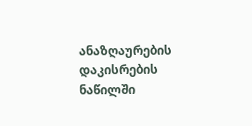ანაზღაურების დაკისრების ნაწილში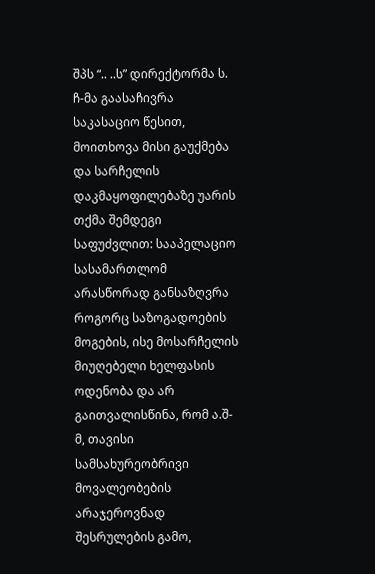შპს “.. ..ს” დირექტორმა ს. ჩ-მა გაასაჩივრა საკასაციო წესით, მოითხოვა მისი გაუქმება და სარჩელის დაკმაყოფილებაზე უარის თქმა შემდეგი საფუძვლით: სააპელაციო სასამართლომ არასწორად განსაზღვრა როგორც საზოგადოების მოგების, ისე მოსარჩელის მიუღებელი ხელფასის ოდენობა და არ გაითვალისწინა, რომ ა.შ-მ, თავისი სამსახურეობრივი მოვალეობების არაჯეროვნად შესრულების გამო,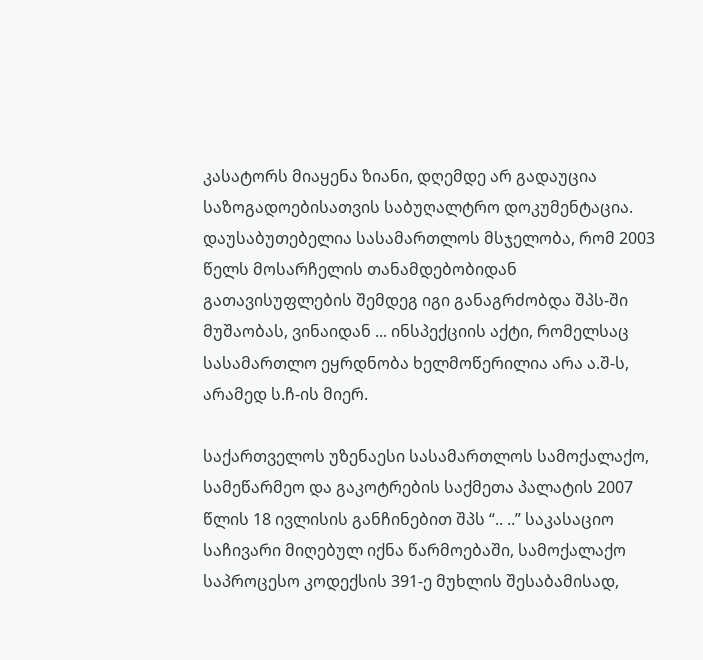კასატორს მიაყენა ზიანი, დღემდე არ გადაუცია საზოგადოებისათვის საბუღალტრო დოკუმენტაცია. დაუსაბუთებელია სასამართლოს მსჯელობა, რომ 2003 წელს მოსარჩელის თანამდებობიდან გათავისუფლების შემდეგ იგი განაგრძობდა შპს-ში მუშაობას, ვინაიდან ... ინსპექციის აქტი, რომელსაც სასამართლო ეყრდნობა ხელმოწერილია არა ა.შ-ს, არამედ ს.ჩ-ის მიერ.

საქართველოს უზენაესი სასამართლოს სამოქალაქო, სამეწარმეო და გაკოტრების საქმეთა პალატის 2007 წლის 18 ივლისის განჩინებით შპს “.. ..” საკასაციო საჩივარი მიღებულ იქნა წარმოებაში, სამოქალაქო საპროცესო კოდექსის 391-ე მუხლის შესაბამისად,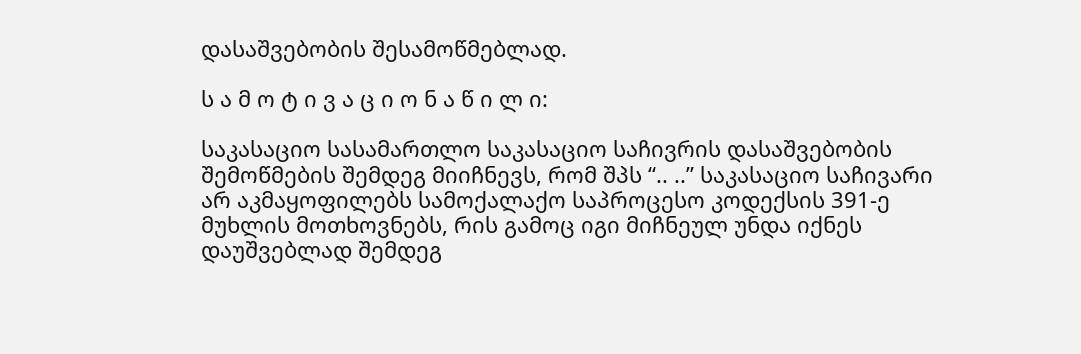დასაშვებობის შესამოწმებლად.

ს ა მ ო ტ ი ვ ა ც ი ო ნ ა წ ი ლ ი:

საკასაციო სასამართლო საკასაციო საჩივრის დასაშვებობის შემოწმების შემდეგ მიიჩნევს, რომ შპს “.. ..” საკასაციო საჩივარი არ აკმაყოფილებს სამოქალაქო საპროცესო კოდექსის 391-ე მუხლის მოთხოვნებს, რის გამოც იგი მიჩნეულ უნდა იქნეს დაუშვებლად შემდეგ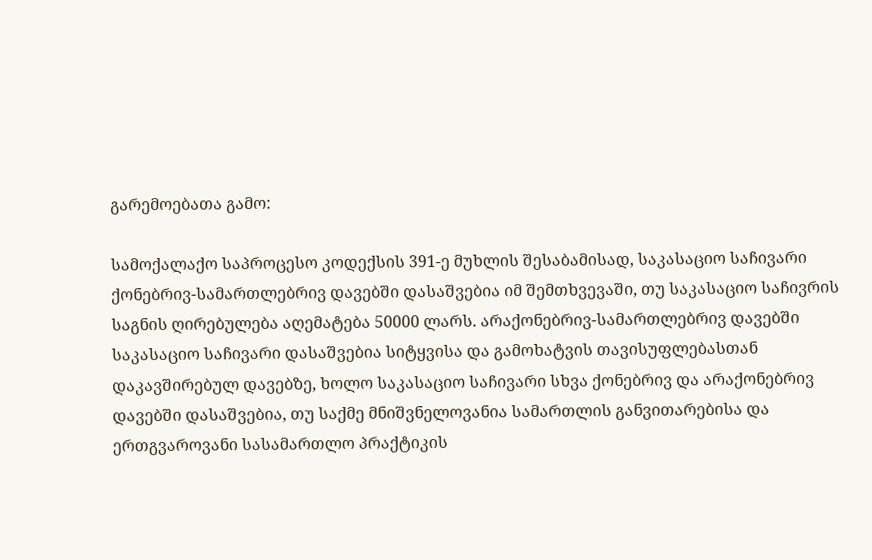გარემოებათა გამო:

სამოქალაქო საპროცესო კოდექსის 391-ე მუხლის შესაბამისად, საკასაციო საჩივარი ქონებრივ-სამართლებრივ დავებში დასაშვებია იმ შემთხვევაში, თუ საკასაციო საჩივრის საგნის ღირებულება აღემატება 50000 ლარს. არაქონებრივ-სამართლებრივ დავებში საკასაციო საჩივარი დასაშვებია სიტყვისა და გამოხატვის თავისუფლებასთან დაკავშირებულ დავებზე, ხოლო საკასაციო საჩივარი სხვა ქონებრივ და არაქონებრივ დავებში დასაშვებია, თუ საქმე მნიშვნელოვანია სამართლის განვითარებისა და ერთგვაროვანი სასამართლო პრაქტიკის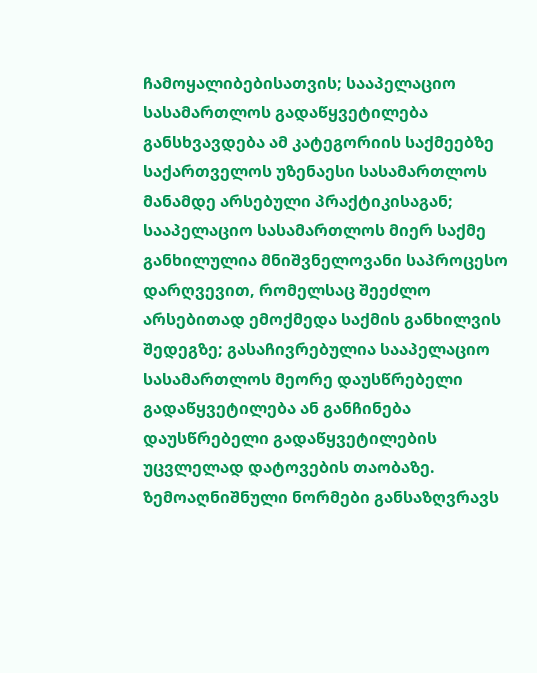ჩამოყალიბებისათვის; სააპელაციო სასამართლოს გადაწყვეტილება განსხვავდება ამ კატეგორიის საქმეებზე საქართველოს უზენაესი სასამართლოს მანამდე არსებული პრაქტიკისაგან; სააპელაციო სასამართლოს მიერ საქმე განხილულია მნიშვნელოვანი საპროცესო დარღვევით, რომელსაც შეეძლო არსებითად ემოქმედა საქმის განხილვის შედეგზე; გასაჩივრებულია სააპელაციო სასამართლოს მეორე დაუსწრებელი გადაწყვეტილება ან განჩინება დაუსწრებელი გადაწყვეტილების უცვლელად დატოვების თაობაზე. ზემოაღნიშნული ნორმები განსაზღვრავს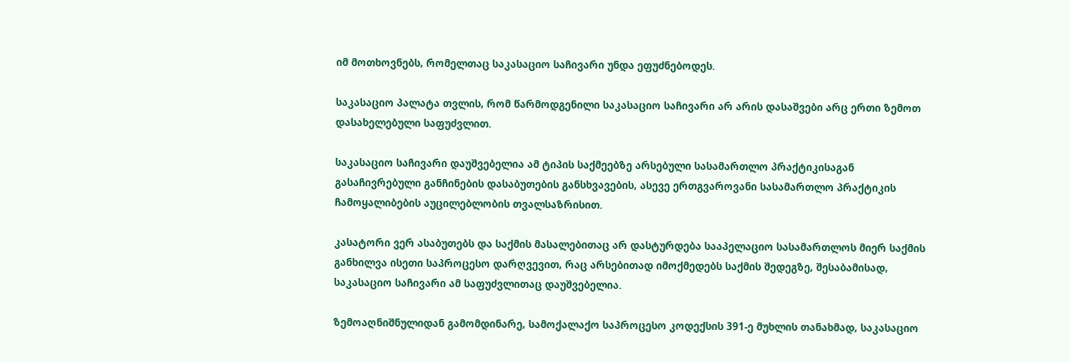იმ მოთხოვნებს, რომელთაც საკასაციო საჩივარი უნდა ეფუძნებოდეს.

საკასაციო პალატა თვლის, რომ წარმოდგენილი საკასაციო საჩივარი არ არის დასაშვები არც ერთი ზემოთ დასახელებული საფუძვლით.

საკასაციო საჩივარი დაუშვებელია ამ ტიპის საქმეებზე არსებული სასამართლო პრაქტიკისაგან გასაჩივრებული განჩინების დასაბუთების განსხვავების, ასევე ერთგვაროვანი სასამართლო პრაქტიკის ჩამოყალიბების აუცილებლობის თვალსაზრისით.

კასატორი ვერ ასაბუთებს და საქმის მასალებითაც არ დასტურდება სააპელაციო სასამართლოს მიერ საქმის განხილვა ისეთი საპროცესო დარღვევით, რაც არსებითად იმოქმედებს საქმის შედეგზე, შესაბამისად, საკასაციო საჩივარი ამ საფუძვლითაც დაუშვებელია.

ზემოაღნიშნულიდან გამომდინარე, სამოქალაქო საპროცესო კოდექსის 391-ე მუხლის თანახმად, საკასაციო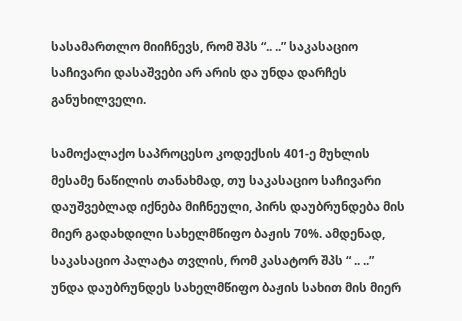სასამართლო მიიჩნევს, რომ შპს “.. ..” საკასაციო საჩივარი დასაშვები არ არის და უნდა დარჩეს განუხილველი.

სამოქალაქო საპროცესო კოდექსის 401-ე მუხლის მესამე ნაწილის თანახმად, თუ საკასაციო საჩივარი დაუშვებლად იქნება მიჩნეული, პირს დაუბრუნდება მის მიერ გადახდილი სახელმწიფო ბაჟის 70%. ამდენად, საკასაციო პალატა თვლის, რომ კასატორ შპს “ .. ..” უნდა დაუბრუნდეს სახელმწიფო ბაჟის სახით მის მიერ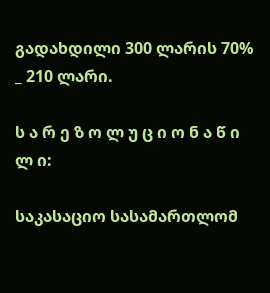გადახდილი 300 ლარის 70% _ 210 ლარი.

ს ა რ ე ზ ო ლ უ ც ი ო ნ ა წ ი ლ ი:

საკასაციო სასამართლომ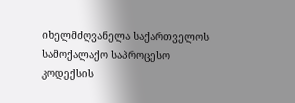იხელმძღვანელა საქართველოს სამოქალაქო საპროცესო კოდექსის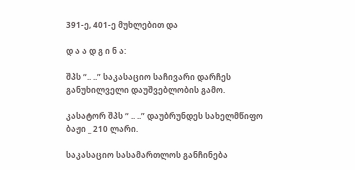391-ე, 401-ე მუხლებით და

დ ა ა დ გ ი ნ ა:

შპს “.. ..” საკასაციო საჩივარი დარჩეს განუხილველი დაუშვებლობის გამო.

კასატორ შპს “ .. ..” დაუბრუნდეს სახელმწიფო ბაჟი _ 210 ლარი.

საკასაციო სასამართლოს განჩინება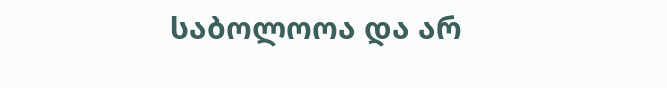საბოლოოა და არ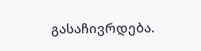გასაჩივრდება.